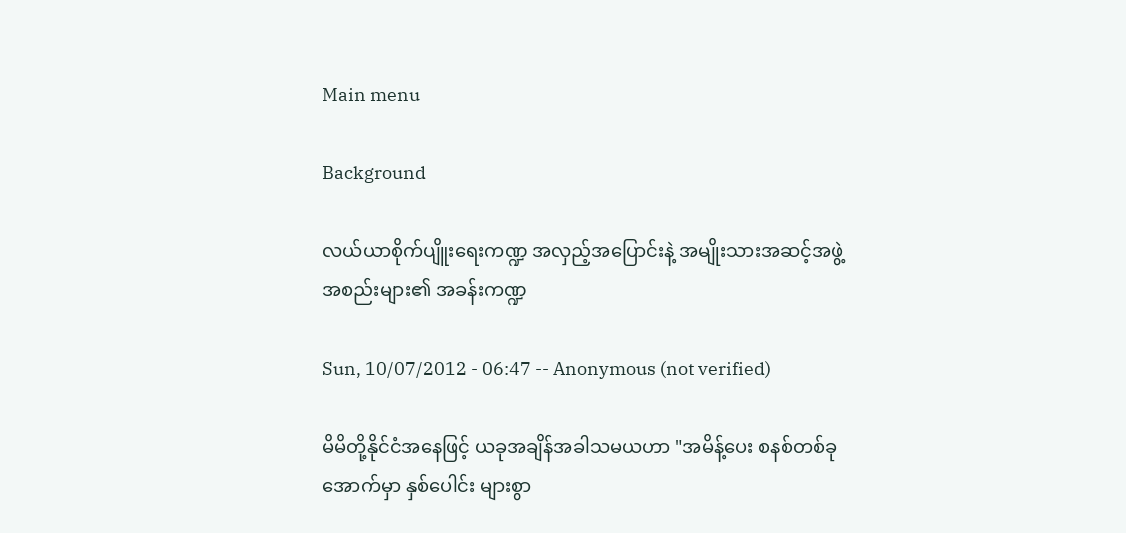Main menu

Background

လယ်ယာစိုက်ပျိူးရေးကဏ္ဍ အလှည့်အပြောင်းနဲ့ အမျိုးသားအဆင့်အဖွဲ့အစည်းများ၏ အခန်းကဏ္ဍ

Sun, 10/07/2012 - 06:47 -- Anonymous (not verified)

မိမိတို့နိုင်ငံအနေဖြင့် ယခုအချိန်အခါသမယဟာ "အမိန့်ပေး စနစ်တစ်ခုအောက်မှာ နှစ်ပေါင်း များစွာ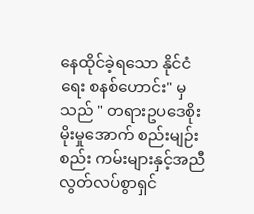နေထိုင်ခဲ့ရသော နိုင်ငံရေး စနစ်ဟောင်း" မှသည် " တရားဥပဒေစိုးမိုးမှုအောက် စည်းမျဉ်းစည်း ကမ်းများနှင့်အညီ လွတ်လပ်စွာရှင်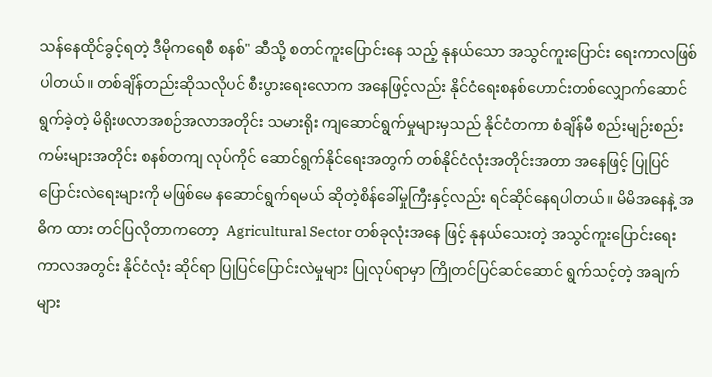သန်နေထိုင်ခွင့်ရတဲ့ ဒီမိုကရေစီ စနစ်" ဆီသို့ စတင်ကူးပြောင်းနေ သည့် နုနယ်သော အသွင်ကူးပြောင်း ရေးကာလဖြစ်ပါတယ်။ တစ်ချိန်တည်းဆိုသလိုပင် စီးပွားရေးလောက အနေဖြင့်လည်း နိုင်ငံရေးစနစ်ဟောင်းတစ်လျှောက်ဆောင်ရွက်ခဲ့တဲ့ မိရိုးဖလာအစဉ်အလာအတိုင်း သမားရိုး ကျဆောင်ရွက်မှုများမှသည် နိုင်ငံတကာ စံချိန်မီ စည်းမျဉ်းစည်းကမ်းများအတိုင်း စနစ်တကျ လုပ်ကိုင် ဆောင်ရွက်နိုင်ရေးအတွက် တစ်နိုင်ငံလုံးအတိုင်းအတာ အနေဖြင့် ပြုပြင်ပြောင်းလဲရေးများကို မဖြစ်မေ နဆောင်ရွက်ရမယ် ဆိုတဲ့စိန်ခေါ်မှုကြီးနှင့်လည်း ရင်ဆိုင်နေရပါတယ်။ မိမိအနေနဲ့ အဓိက ထား တင်ပြလိုတာကတော့  Agricultural Sector တစ်ခုလုံးအနေ ဖြင့် နုနယ်သေးတဲ့ အသွင်ကူးပြောင်းရေး ကာလအတွင်း နိုင်ငံလုံး ဆိုင်ရာ ပြုပြင်ပြောင်းလဲမှုများ ပြုလုပ်ရာမှာ ကြိုတင်ပြင်ဆင်ဆောင် ရွက်သင့်တဲ့ အချက်များ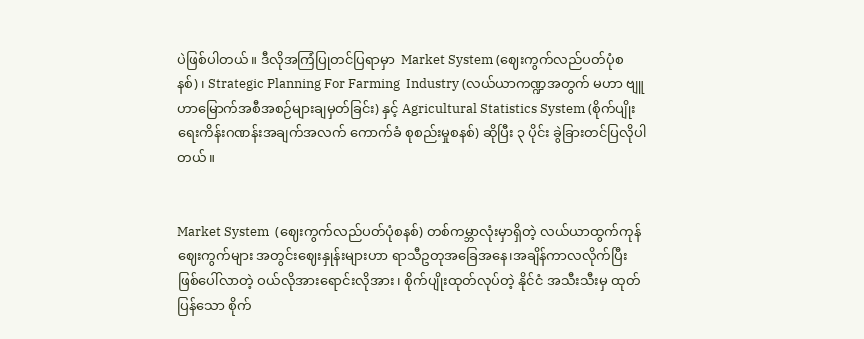ပဲဖြစ်ပါတယ်။ ဒီလိုအကြံပြုတင်ပြရာမှာ  Market System (ဈေးကွက်လည်ပတ်ပုံစနစ်)၊ Strategic Planning For Farming  Industry (လယ်ယာကဏ္ဍအတွက် မဟာ ဗျူဟာမြောက်အစီအစဉ်များချမှတ်ခြင်း) နှင့် Agricultural Statistics System (စိုက်ပျိုးရေးကိန်းဂဏန်းအချက်အလက် ကောက်ခံ စုစည်းမှုစနစ်) ဆိုပြီး ၃ ပိုင်း ခွဲခြားတင်ပြလိုပါတယ်။


Market System  (ဈေးကွက်လည်ပတ်ပုံစနစ်) တစ်ကမ္ဘာလုံးမှာရှိတဲ့ လယ်ယာထွက်ကုန် ဈေးကွက်များ အတွင်းဈေးနှုန်းများဟာ ရာသီဥတုအခြေအနေ၊အချိန်ကာလလိုက်ပြီး ဖြစ်ပေါ်လာတဲ့ ဝယ်လိုအားရောင်းလိုအား၊ စိုက်ပျိုးထုတ်လုပ်တဲ့ နိုင်ငံ အသီးသီးမှ ထုတ်ပြန်သော စိုက်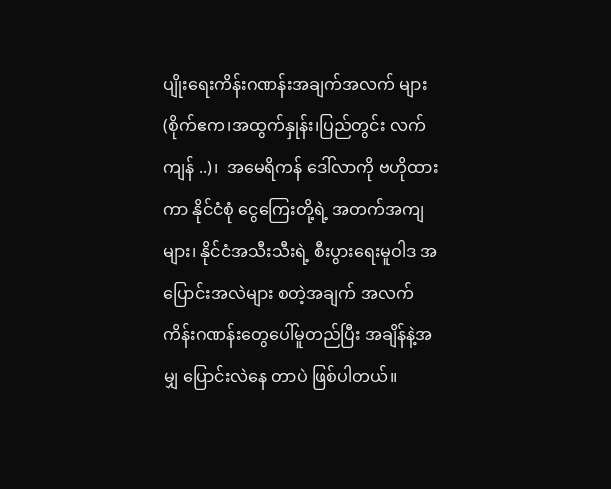ပျိုးရေးကိန်းဂဏန်းအချက်အလက် များ(စိုက်ဧက၊အထွက်နှုန်း၊ပြည်တွင်း လက်ကျန် ..)၊  အမေရိကန် ဒေါ်လာကို ဗဟိုထားကာ နိုင်ငံစုံ ငွေကြေးတို့ရဲ့ အတက်အကျများ၊ နိုင်ငံအသီးသီးရဲ့ စီးပွားရေးမူဝါဒ အပြောင်းအလဲများ စတဲ့အချက် အလက် ကိန်းဂဏန်းတွေပေါ်မူတည်ပြီး အချိန်နဲ့အမျှ ပြောင်းလဲနေ တာပဲ ဖြစ်ပါတယ်။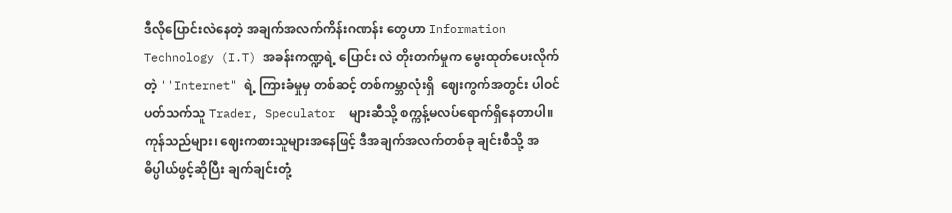ဒီလိုပြောင်းလဲနေတဲ့ အချက်အလက်ကိန်းဂဏန်း တွေဟာ Information Technology (I.T) အခန်းကဏ္ဍရဲ့ ပြောင်း လဲ တိုးတက်မှုက မွေးထုတ်ပေးလိုက်တဲ့ ''Internet" ရဲ့ ကြားခံမှုမှ တစ်ဆင့် တစ်ကမ္ဘာလုံးရှိ  ဈေးကွက်အတွင်း ပါဝင်ပတ်သက်သူ Trader, Speculator  များဆီသို့ စက္ကန့်မလပ်ရောက်ရှိနေတာပါ။ ကုန်သည်များ၊ ဈေးကစားသူများအနေဖြင့် ဒီအချက်အလက်တစ်ခု ချင်းစီသို့ အဓိပ္ပါယ်ဖွင့်ဆိုပြီး ချက်ချင်းတုံ့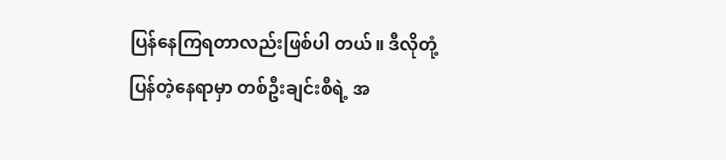ပြန်နေကြရတာလည်းဖြစ်ပါ တယ်။ ဒီလိုတုံ့ပြန်တဲ့နေရာမှာ တစ်ဦးချင်းစီရဲ့ အ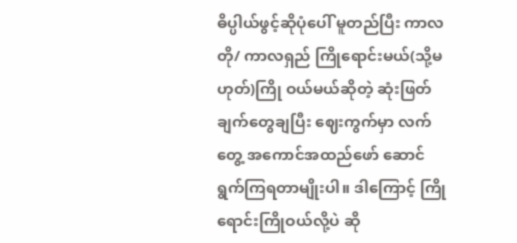ဓိပ္ပါယ်ဖွင့်ဆိုပုံပေါ် မူတည်ပြီး ကာလတို/ ကာလရှည် ကြိုရောင်းမယ်(သို့မဟုတ်)ကြို ဝယ်မယ်ဆိုတဲ့ ဆုံးဖြတ်ချက်တွေချပြီး ဈေးကွက်မှာ လက်တွေ့ အကောင်အထည်ဖော် ဆောင်ရွက်ကြရတာမျိုးပါ။ ဒါကြောင့် ကြို ရောင်းကြိုဝယ်လို့ပဲ ဆို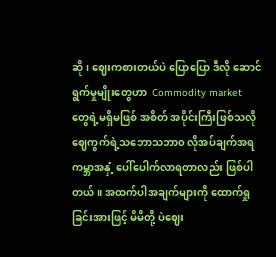ဆို၊ ဈေးကစားတယ်ပဲ ပြောပြော ဒီလို ဆောင် ရွက်မှုမျိုးတွေဟာ  Commodity market  တွေရဲ့မရှိမဖြစ် အစိတ် အပိုင်းကြီးဖြစ်သလို ဈေကွက်ရဲ့သဘောသဘာ၀ လိုအပ်ချက်အရ ကမ္ဘာအနှံ့ ပေါ်ပေါက်လာရတာလည်း ဖြစ်ပါတယ်။ အထက်ပါအချက်များကို ထောက်ရှုခြင်းအားဖြင့် မိမိတို့ ပဲဈေး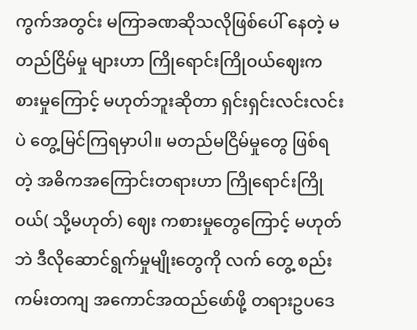ကွက်အတွင်း မကြာခဏဆိုသလိုဖြစ်ပေါ် နေတဲ့ မတည်ငြိမ်မှု များဟာ ကြိုရောင်းကြိုဝယ်ဈေးကစားမှုကြောင့် မဟုတ်ဘူးဆိုတာ ရှင်းရှင်းလင်းလင်း ပဲ တွေ့မြင်ကြရမှာပါ။ မတည်မငြိမ်မှုတွေ ဖြစ်ရတဲ့ အဓိကအကြောင်းတရားဟာ ကြိုရောင်းကြိုဝယ်( သို့မဟုတ်) ဈေး ကစားမှုတွေကြောင့် မဟုတ်ဘဲ ဒီလိုဆောင်ရွက်မှုမျိုးတွေကို လက် တွေ့ စည်းကမ်းတကျ အကောင်အထည်ဖော်ဖို့ တရားဥပဒေ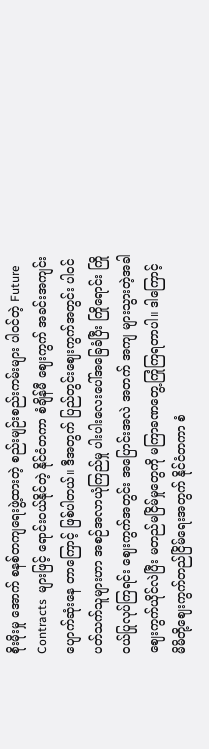စိုးမိုးမှု အောက် စနစ်တကျရေးဖွဲ့ထားတဲ့ စည်းမျဉ်းစည်းကမ်းများ ပါဝင်တဲ့ Future Contracts  များဖြင့် ရောင်းဝယ်နိုင်တဲ့ နိုင်ငံတကာ စံချိန်မီ ဈေးကွက် အခင်းအကျင်းပျောက်ဆုံးနေ တာကြောင့် ဖြစ်ပါတယ်။ ဒီအတွက် ပြည်တွင်းဈေးကွက်အတွင်း ပါဝင်ပတ်သက်သူများဟာ အစဉ်အလာယုံကြည်မှု ပါးပါးလေးပေါ်အခြေခံပြီး ကြိုရောင်း ကြိုဝယ်ပြုလုပ်ကြရင်း ဈေးကွက်အတွင်း အပြောင်းအလဲ အတက် အကျ များသွားတဲ့အခါ ဈေးကွက်ယိုင်လဲပြီး မတည်မငြိမ်မှုတွေကို မကြာခဏတွေ့ကြုံကြရတာပါ။ ဒါကြောင့် မိမိတို့ဈေးကွက်တည်ငြိမ်ရေးအတွက် နိုင်ငံတကာ စံ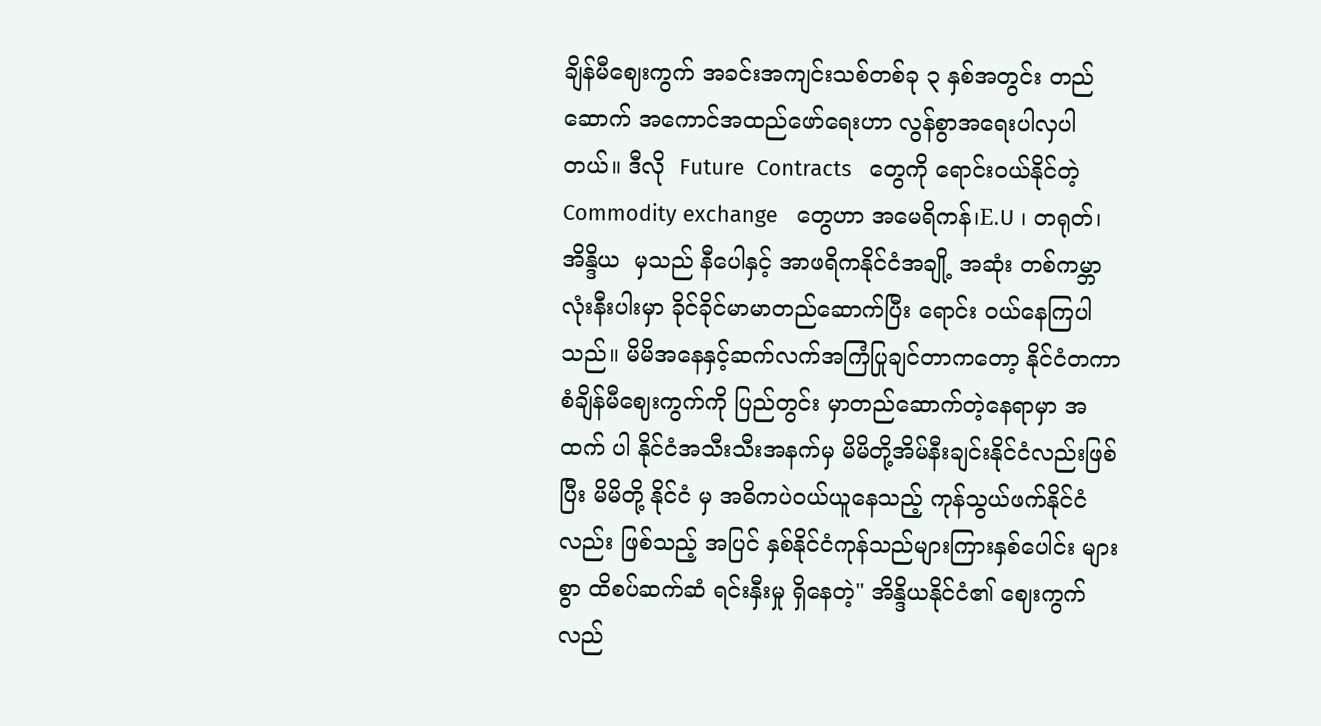ချိန်မီဈေးကွက် အခင်းအကျင်းသစ်တစ်ခု ၃ နှစ်အတွင်း တည် ဆောက် အကောင်အထည်ဖော်ရေးဟာ လွန်စွာအရေးပါလှပါ တယ်။ ဒီလို  Future  Contracts   တွေကို ရောင်းဝယ်နိုင်တဲ့ Commodity exchange   တွေဟာ အမေရိကန်၊E.U ၊ တရုတ်၊ အိန္ဒိယ  မှသည် နီပေါနှင့် အာဖရိကနိုင်ငံအချို့ အဆုံး တစ်ကမ္ဘာလုံးနီးပါးမှာ ခိုင်ခိုင်မာမာတည်ဆောက်ပြီး ရောင်း ဝယ်နေကြပါသည်။ မိမိအနေနှင့်ဆက်လက်အကြံပြုချင်တာကတော့ နိုင်ငံတကာ စံချိန်မီဈေးကွက်ကို ပြည်တွင်း မှာတည်ဆောက်တဲ့နေရာမှာ အထက် ပါ နိုင်ငံအသီးသီးအနက်မှ မိမိတို့အိမ်နီးချင်းနိုင်ငံလည်းဖြစ်ပြီး မိမိတို့ နိုင်ငံ မှ အဓိကပဲဝယ်ယူနေသည့် ကုန်သွယ်ဖက်နိုင်ငံလည်း ဖြစ်သည့် အပြင် နှစ်နိုင်ငံကုန်သည်များကြားနှစ်ပေါင်း များစွာ ထိစပ်ဆက်ဆံ ရင်းနှီးမှု ရှိနေတဲ့" အိန္ဒိယနိုင်ငံ၏ ဈေးကွက်လည်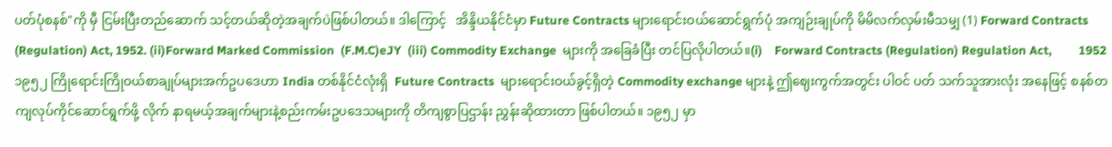ပတ်ပုံစနစ်"ကို မှီ ငြမ်းပြီးတည်ဆောက် သင့်တယ်ဆိုတဲ့အချက်ပဲဖြစ်ပါတယ်။ ဒါကြောင့်   အိန္ဒိယနိုင်ငံမှာ Future Contracts များရောင်းဝယ်ဆောင်ရွက်ပုံ အကျဉ်းချုပ်ကို မိမိလက်လှမ်းမီသမျှ (1) Forward Contracts (Regulation) Act, 1952. (ii)Forward Marked Commission  (F.M.C)eJY  (iii) Commodity Exchange  များကို အခြေခံပြီး တင်ပြလိုပါတယ်။(i)    Forward Contracts (Regulation) Regulation Act,         1952 ၁၉၅၂ ကြိုရောင်းကြိုဝယ်စာချုပ်များအက်ဥပဒေဟာ India တစ်နိုင်ငံလုံးရှိ  Future Contracts  များရောင်းဝယ်ခွင့်ရှိတဲ့ Commodity exchange များနဲ့ ဤဈေးကွက်အတွင်း ပါဝင် ပတ် သက်သူအားလုံး အနေဖြင့် စနစ်တကျလုပ်ကိုင်ဆောင်ရွက်ဖို့ လိုက် နာရမယ့်အချက်များနဲ့စည်းကမ်းဥပဒေသများကို တိကျစွာပြဌာန်း ညွှန်းဆိုထားတာ ဖြစ်ပါတယ်။ ၁၉၅၂ မှာ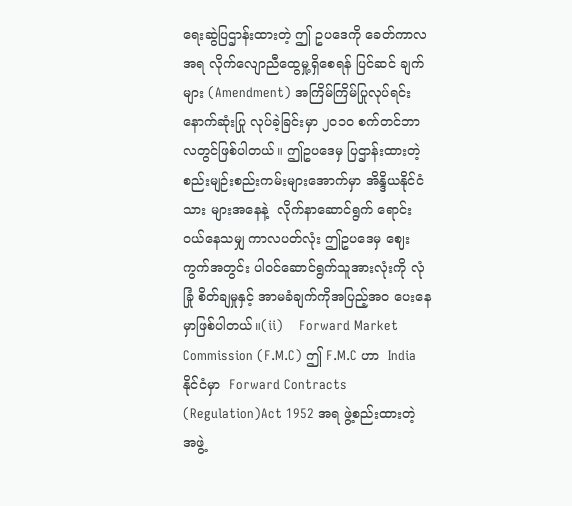ရေးဆွဲပြဌာန်းထားတဲ့ ဤ ဥပဒေကို ခေတ်ကာလအရ လိုက်လျောညီထွေမှု့ရှိစေရန် ပြင်ဆင် ချက်များ (Amendment) အကြိမ်ကြိမ်ပြုလုပ်ရင်း နောက်ဆုံးပြု လုပ်ခဲ့ခြင်းမှာ ၂၀၁၀ စက်တင်ဘာလတွင်ဖြစ်ပါတယ်။ ဤဥပဒေမှ ပြဌာန်းထားတဲ့ စည်းမျဉ်းစည်းကမ်းများအောက်မှာ အိန္ဒိယနိုင်ငံသား များအနေနဲ့  လိုက်နာဆောင်ရွက် ရောင်းဝယ်နေသမျှ ကာလပတ်လုံး ဤဥပဒေမှ ဈေးကွက်အတွင်း ပါဝင်ဆောင်ရွက်သူအားလုံးကို လုံခြုံ စိတ်ချမှုနှင့် အာမခံချက်ကိုအပြည့်အ၀ ပေးနေမှာဖြစ်ပါတယ်။(ii)    Forward Market Commission (F.M.C) ဤ F.M.C ဟာ  India နိုင်ငံမှာ  Forward Contracts (Regulation)Act 1952 အရ ဖွဲ့စည်းထားတဲ့ အဖွဲ့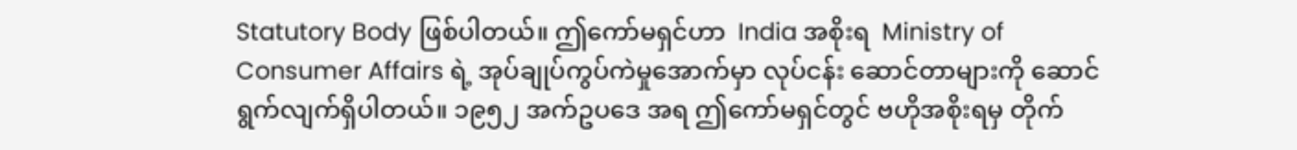Statutory Body ဖြစ်ပါတယ်။ ဤကော်မရှင်ဟာ  India အစိုးရ  Ministry of Consumer Affairs ရဲ့ အုပ်ချုပ်ကွပ်ကဲမှုအောက်မှာ လုပ်ငန်း ဆောင်တာများကို ဆောင်ရွက်လျက်ရှိပါတယ်။ ၁၉၅၂ အက်ဥပဒေ အရ ဤကော်မရှင်တွင် ဗဟိုအစိုးရမှ တိုက်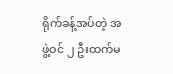ရိုက်ခန့်အပ်တဲ့ အဖွဲ့ဝင် ၂ ဦးထက်မ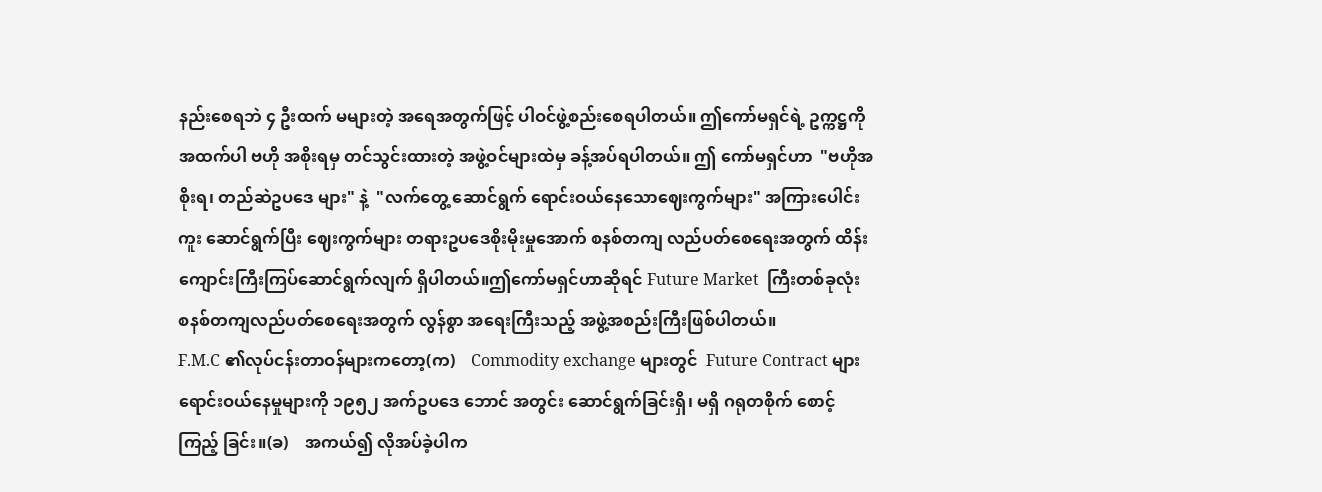နည်းစေရဘဲ ၄ ဦးထက် မများတဲ့ အရေအတွက်ဖြင့် ပါဝင်ဖွဲ့စည်းစေရပါတယ်။ ဤကော်မရှင်ရဲ့ ဥက္ကဋ္ဌကို အထက်ပါ ဗဟို အစိုးရမှ တင်သွင်းထားတဲ့ အဖွဲ့ဝင်များထဲမှ ခန့်အပ်ရပါတယ်။ ဤ ကော်မရှင်ဟာ  "ဗဟိုအစိုးရ၊ တည်ဆဲဥပဒေ များ" နဲ့  "လက်တွေ့ ဆောင်ရွက် ရောင်းဝယ်နေသောဈေးကွက်များ" အကြားပေါင်းကူး ဆောင်ရွက်ပြီး ဈေးကွက်များ တရားဥပဒေစိုးမိုးမှုအောက် စနစ်တကျ လည်ပတ်စေရေးအတွက် ထိန်းကျောင်းကြီးကြပ်ဆောင်ရွက်လျက် ရှိပါတယ်။ဤကော်မရှင်ဟာဆိုရင် Future Market  ကြီးတစ်ခုလုံး စနစ်တကျလည်ပတ်စေရေးအတွက် လွန်စွာ အရေးကြီးသည့် အဖွဲ့အစည်းကြီးဖြစ်ပါတယ်။
F.M.C ၏လုပ်ငန်းတာဝန်များကတော့(က)    Commodity exchange များတွင်  Future Contract များ ရောင်းဝယ်နေမှုများကို ၁၉၅၂ အက်ဥပဒေ ဘောင် အတွင်း ဆောင်ရွက်ခြင်းရှိ၊ မရှိ ဂရုတစိုက် စောင့်ကြည့် ခြင်း။(ခ)    အကယ်၍ လိုအပ်ခဲ့ပါက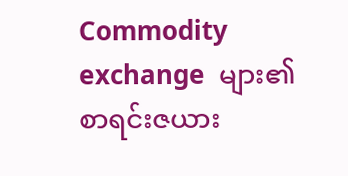Commodity exchange  များ၏ စာရင်းဇယား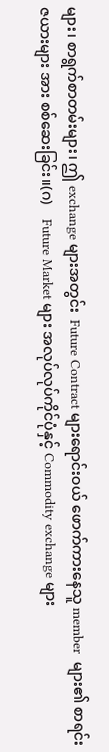များ၊ စာရွက်စာတမ်းများ၊ ဤ exchange များအတွင်း  Future Contract များရောင်းဝယ် ဖောက်ကားနေသူ member  များ၏ စာရင်းဇယားများ အား စစ်ဆေးခြင်း။(ဂ)    Future Market များ အလုပ်လုပ်ကိုင်ပုံနှင့် Commodity exchange များ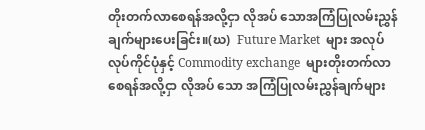တိုးတက်လာစေရန်အလို့ငှာ လိုအပ် သောအကြံပြုလမ်းညွှန်ချက်များပေးခြင်း။(ဃ)  Future Market  များ အလုပ်လုပ်ကိုင်ပုံနှင့် Commodity exchange  များတိုးတက်လာစေရန်အလို့ငှာ လိုအပ် သော အကြံပြုလမ်းညွှန်ချက်များ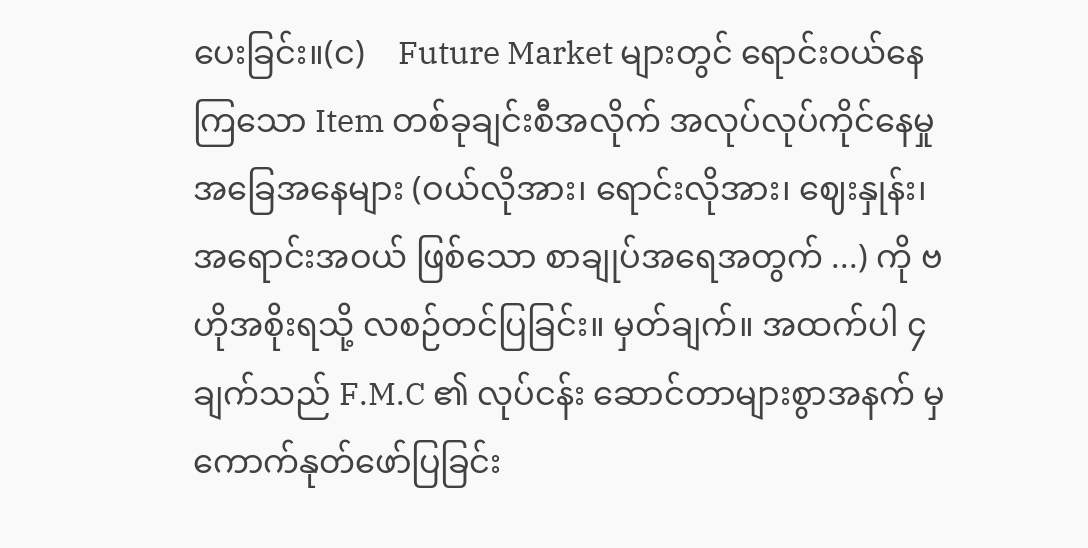ပေးခြင်း။(င)    Future Market များတွင် ရောင်းဝယ်နေကြသော Item တစ်ခုချင်းစီအလိုက် အလုပ်လုပ်ကိုင်နေမှု အခြေအနေများ (ဝယ်လိုအား၊ ရောင်းလိုအား၊ ဈေးနှုန်း၊ အရောင်းအဝယ် ဖြစ်သော စာချုပ်အရေအတွက် ...) ကို ဗဟိုအစိုးရသို့ လစဉ်တင်ပြခြင်း။ မှတ်ချက်။ အထက်ပါ ၄ ချက်သည် F.M.C ၏ လုပ်ငန်း ဆောင်တာများစွာအနက် မှ ကောက်နုတ်ဖော်ပြခြင်း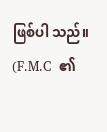ဖြစ်ပါ သည်။
(F.M.C  ၏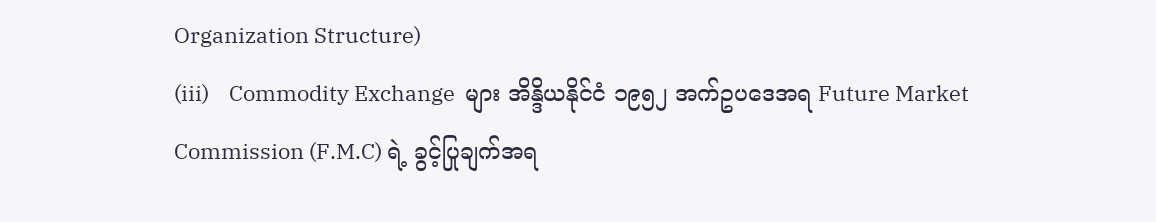Organization Structure)
(iii)    Commodity Exchange  များ အိန္ဒိယနိုင်ငံ ၁၉၅၂ အက်ဥပဒေအရ Future Market Commission (F.M.C) ရဲ့ ခွင့်ပြုချက်အရ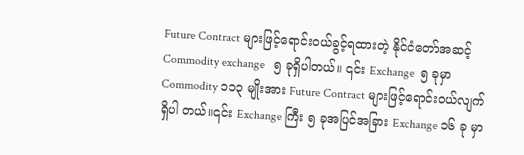Future Contract များဖြင့်ရောင်းဝယ်ခွင့်ရထားတဲ့ နိုင်ငံတော်အဆင့်   Commodity exchange   ၅ ခုရှိပါတယ်။ ၎င်း Exchange  ၅ ခုမှာ  Commodity ၁၁၃ မျိုးအား Future Contract များဖြင့်ရောင်းဝယ်လျက်ရှိပါ တယ်။၎င်း Exchange ကြီး ၅ ခုအပြင်အခြား Exchange ၁၆ ခု မှာ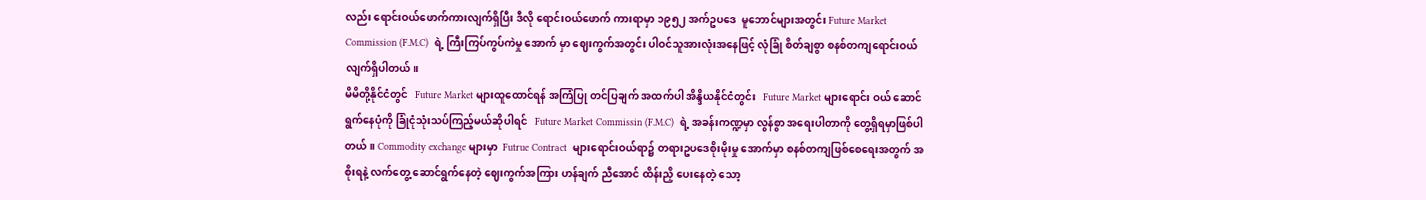လည်း ရောင်းဝယ်ဖောက်ကားလျက်ရှိပြီး ဒီလို ရောင်းဝယ်ဖောက် ကားရာမှာ ၁၉၅၂ အက်ဥပဒေ  မူဘောင်များအတွင်း Future Market Commission (F.M.C)  ရဲ့ ကြီးကြပ်ကွပ်ကဲမှု အောက် မှာ ဈေးကွက်အတွင်း ပါဝင်သူအားလုံးအနေဖြင့် လုံခြုံ စိတ်ချစွာ စနစ်တကျရောင်းဝယ်လျက်ရှိပါတယ်။
မိမိတို့နိုင်ငံတွင်   Future Market များထူထောင်ရန် အကြံပြု တင်ပြချက် အထက်ပါ အိန္ဒိယနိုင်ငံတွင်း   Future Market များရောင်း ဝယ် ဆောင်ရွက်နေပုံကို ခြုံငုံသုံးသပ်ကြည့်မယ်ဆိုပါရင်   Future Market Commissin (F.M.C)  ရဲ့ အခန်းကဏ္ဍမှာ လွန်စွာ အရေးပါတာကို တွေ့ရှိရမှာဖြစ်ပါတယ်။ Commodity exchange များမှာ  Futrue Contract  များရောင်းဝယ်ရာ၌ တရားဥပဒေစိုးမိုးမှု အောက်မှာ စနစ်တကျဖြစ်စေရေးအတွက် အစိုးရနဲ့ လက်တွေ့ ဆောင်ရွက်နေတဲ့ ဈေးကွက်အကြား ဟန်ချက် ညီအောင် ထိန်းညှိ ပေးနေတဲ့ သော့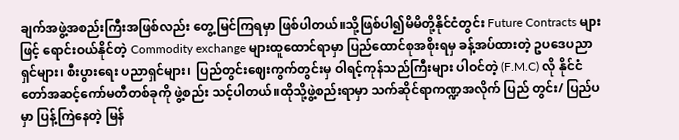ချက်အဖွဲ့အစည်းကြီးအဖြစ်လည်း တွေ့မြင်ကြရမှာ ဖြစ်ပါတယ်။သို့ဖြစ်ပါ၍မိမိတို့နိုင်ငံတွင်း Future Contracts များဖြင့် ရောင်းဝယ်နိုင်တဲ့ Commodity exchange များထူထောင်ရာမှာ ပြည်ထောင်စုအစိုးရမှ ခန့်အပ်ထားတဲ့ ဥပဒေပညာရှင်များ၊ စီးပွားရေး ပညာရှင်များ၊  ပြည်တွင်းဈေးကွက်တွင်းမှ ဝါရင့်ကုန်သည်ကြီးများ ပါဝင်တဲ့ (F.M.C) လို နိုင်ငံတော်အဆင့်ကော်မတီတစ်ခုကို ဖွဲ့စည်း သင့်ပါတယ်။ထိုသို့ဖွဲ့စည်းရာမှာ သက်ဆိုင်ရာကဏ္ဍအလိုက် ပြည် တွင်း/ ပြည်ပမှာ ပြန့်ကြဲနေတဲ့ မြန်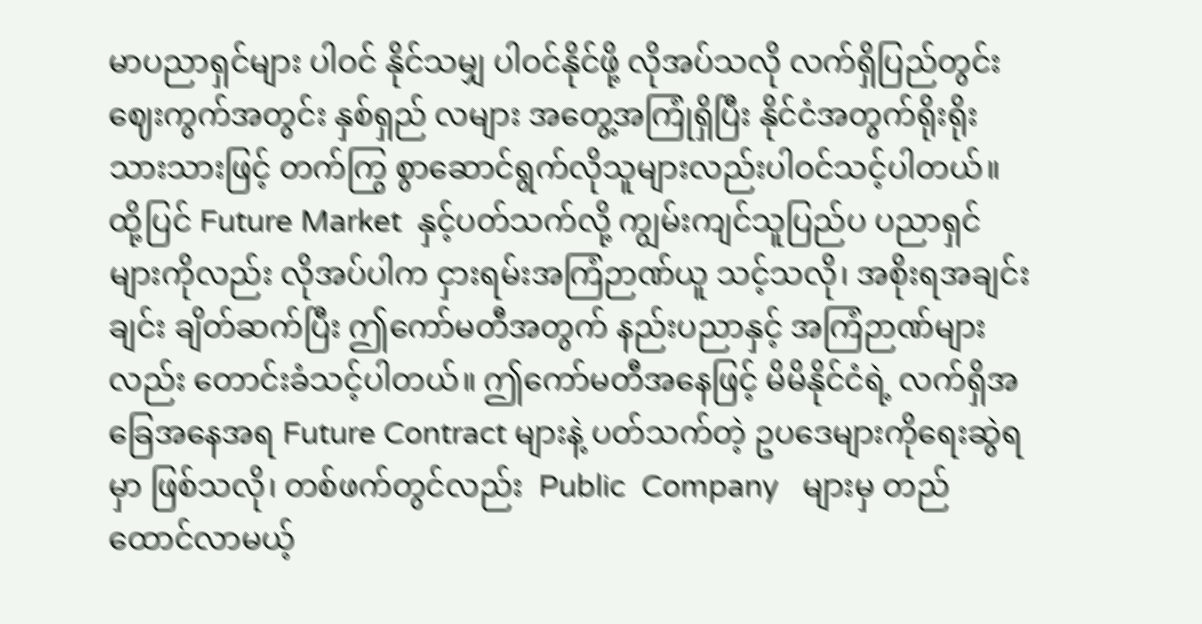မာပညာရှင်များ ပါဝင် နိုင်သမျှ ပါဝင်နိုင်ဖို့ လိုအပ်သလို လက်ရှိပြည်တွင်းဈေးကွက်အတွင်း နှစ်ရှည် လများ အတွေ့အကြုံရှိပြီး နိုင်ငံအတွက်ရိုးရိုးသားသားဖြင့် တက်ကြွ စွာဆောင်ရွက်လိုသူများလည်းပါဝင်သင့်ပါတယ်။ထို့ပြင် Future Market  နှင့်ပတ်သက်လို့ ကျွမ်းကျင်သူပြည်ပ ပညာရှင်များကိုလည်း လိုအပ်ပါက ငှားရမ်းအကြံဉာဏ်ယူ သင့်သလို၊ အစိုးရအချင်းချင်း ချိတ်ဆက်ပြီး ဤကော်မတီအတွက် နည်းပညာနှင့် အကြံဉာဏ်များ လည်း တောင်းခံသင့်ပါတယ်။ ဤကော်မတီအနေဖြင့် မိမိနိုင်ငံရဲ့ လက်ရှိအခြေအနေအရ Future Contract များနဲ့ ပတ်သက်တဲ့ ဥပဒေများကိုရေးဆွဲရမှာ ဖြစ်သလို၊ တစ်ဖက်တွင်လည်း  Public  Company   များမှ တည် ထောင်လာမယ့်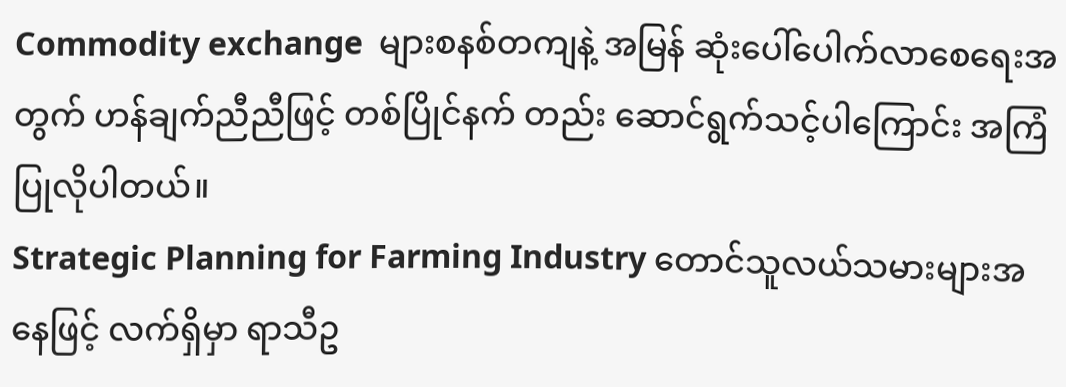Commodity exchange  များစနစ်တကျနဲ့ အမြန် ဆုံးပေါ်ပေါက်လာစေရေးအတွက် ဟန်ချက်ညီညီဖြင့် တစ်ပြိုင်နက် တည်း ဆောင်ရွက်သင့်ပါကြောင်း အကြံပြုလိုပါတယ်။
Strategic Planning for Farming Industry တောင်သူလယ်သမားများအနေဖြင့် လက်ရှိမှာ ရာသီဥ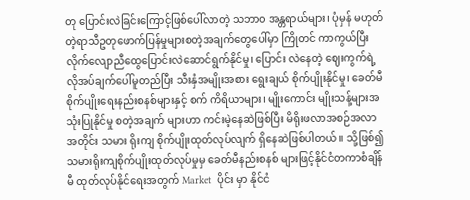တု ပြောင်းလဲခြင်းကြောင့်ဖြစ်ပေါ်လာတဲ့ သဘာ၀ အန္တရာယ်များ၊ ပုံမှန် မဟုတ်တဲ့ရာသီဥတုဖောက်ပြန်မှုများစတဲ့အချက်တွေပေါ်မှာ ကြိုတင် ကာကွယ်ပြီး လိုက်လျောညီထွေပြောင်းလဲဆောင်ရွက်နိုင်မှု၊ ပြောင်း လဲနေတဲ့ ဈေးကွက်ရဲ့လိုအပ်ချက်ပေါ်မူတည်ပြီး သီးနှံအမျိုးအစား ရွေးချယ် စိုက်ပျိုးနိုင်မှု၊ ခေတ်မီစိုက်ပျိုးရေးနည်းစနစ်များနှင့် စက် ကိရိယာများ၊ မျိုးကောင်း မျိုးသန့်များအသုံးပြုနိုင်မှု စတဲ့အချက် များဟာ ကင်းမဲ့နေဆဲဖြစ်ပြီး မိရိုးဖလာအစဉ်အလာအတိုင်း သမား ရိုးကျ စိုက်ပျိုးထုတ်လုပ်လျက် ရှိနေဆဲဖြစ်ပါတယ်။ သို့ဖြစ်၍ သမားရိုးကျစိုက်ပျိုးထုတ်လုပ်မှုမှ ခေတ်မီနည်းစနစ် များဖြင့်နိုင်ငံတကာစံချိန်မီ ထုတ်လုပ်နိုင်ရေးအတွက် Market  ပိုင်း မှာ နိုင်ငံ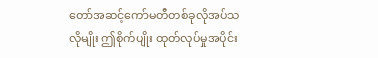တော်အဆင့်ကော်မတီတစ်ခုလိုအပ်သလိုမျိုး ဤစိုက်ပျိုး ထုတ်လုပ်မှုအပိုင်း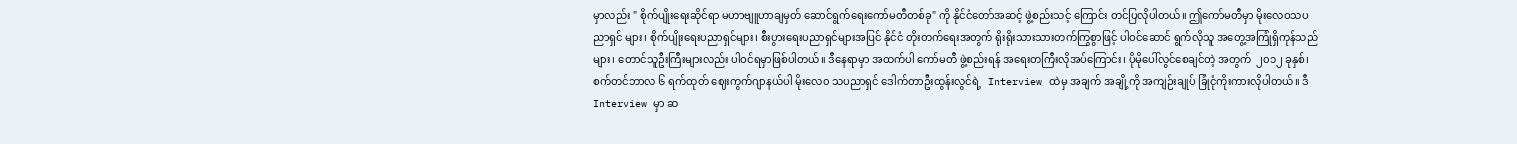မှာလည်း " စိုက်ပျိုးရေးဆိုင်ရာ မဟာဗျူဟာချမှတ် ဆောင်ရွက်ရေးကော်မတီတစ်ခု" ကို နိုင်ငံတော်အဆင့် ဖွဲ့စည်းသင့် ကြောင်း တင်ပြလိုပါတယ်။ ဤကော်မတီမှာ မိုးလေဝသပညာရှင် များ၊ စိုက်ပျိုးရေးပညာရှင်များ၊ စီးပွားရေးပညာရှင်များအပြင် နိုင်ငံ တိုးတက်ရေးအတွက် ရိုးရိုးသားသားတက်ကြွစွာဖြင့် ပါဝင်ဆောင် ရွက်လိုသူ အတွေ့အကြုံရှိကုန်သည်များ၊ တောင်သူဦးကြီးများလည်း ပါဝင်ရမှာဖြစ်ပါတယ်။ ဒီနေရာမှာ အထက်ပါ ကော်မတီ ဖွဲ့စည်းရန် အရေးတကြီးလိုအပ်ကြောင်း၊ ပိုမိုပေါ်လွင်စေချင်တဲ့ အတွက်  ၂၀၁၂ ခုနှစ်၊ စက်တင်ဘာလ ၆ ရက်ထုတ် ဈေးကွက်ဂျာနယ်ပါ မိုးလေ၀ သပညာရှင် ဒေါက်တာဦးထွန်းလွင်ရဲ့   Interview ထဲမှ အချက် အချို့ကို အကျဉ်းချုပ် ခြုံငုံကိုးကားလိုပါတယ်။ ဒီ    Interview မှာ ဆ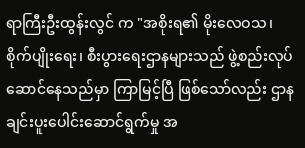ရာကြီးဦးထွန်းလွင် က "အစိုးရ၏ မိုးလေဝသ၊ စိုက်ပျိုးရေး၊ စီးပွားရေးဌာနများသည် ဖွဲ့စည်းလုပ်ဆောင်နေသည်မှာ ကြာမြင့်ပြီ ဖြစ်သော်လည်း ဌာနချင်းပူးပေါင်းဆောင်ရွက်မှု အ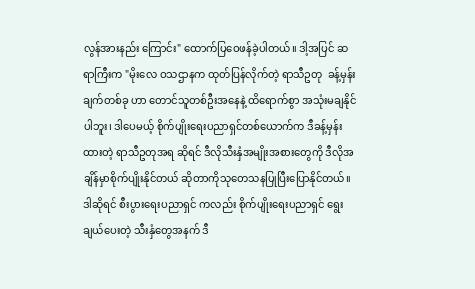လွန်အားနည်း ကြောင်း" ထောက်ပြဝေဖန်ခဲ့ပါတယ်။ ဒါ့အပြင် ဆရာကြီးက "မိုးလေ ဝသဌာနက ထုတ်ပြန်လိုက်တဲ့ ရာသီဥတု  ခန့်မှန်းချက်တစ်ခု ဟာ တောင်သူတစ်ဦးအနေနဲ့ ထိရောက်စွာ အသုံးမချနိုင်ပါဘူး၊ ဒါပေမယ့် စိုက်ပျိုးရေးပညာရှင်တစ်ယောက်က ဒီခန့်မှန်းထားတဲ့ ရာသီဥတုအရ ဆိုရင် ဒီလိုသီးနှံအမျိုးအစားတွေကို ဒီလိုအချိန်မှာစိုက်ပျိုးနိုင်တယ် ဆိုတာကိုသုတေသနပြုပြီးပြောနိုင်တယ်။ဒါဆိုရင် စီးပွားရေးပညာရှင် ကလည်း စိုက်ပျိုးရေးပညာရှင် ရွေးချယ်ပေးတဲ့ သီးနှံတွေအနက် ဒီ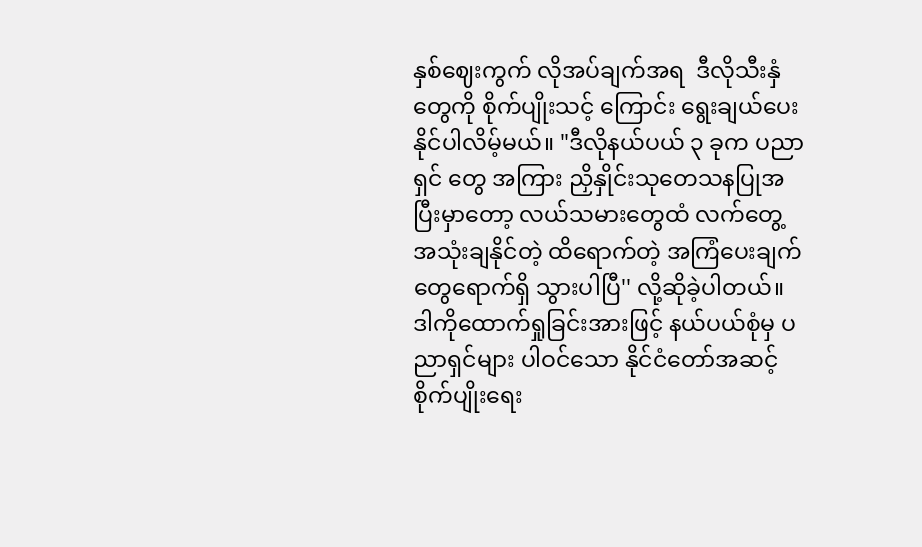နှစ်ဈေးကွက် လိုအပ်ချက်အရ  ဒီလိုသီးနှံတွေကို စိုက်ပျိုးသင့် ကြောင်း ရွေးချယ်ပေးနိုင်ပါလိမ့်မယ်။ "ဒီလိုနယ်ပယ် ၃ ခုက ပညာရှင် တွေ အကြား ညှိနှိုင်းသုတေသနပြုအပြီးမှာတော့ လယ်သမားတွေထံ လက်တွေ့ အသုံးချနိုင်တဲ့ ထိရောက်တဲ့ အကြံပေးချက်တွေရောက်ရှိ သွားပါပြီ'' လို့ဆိုခဲ့ပါတယ်။ ဒါကိုထောက်ရှုခြင်းအားဖြင့် နယ်ပယ်စုံမှ ပညာရှင်များ ပါဝင်သော နိုင်ငံတော်အဆင့် စိုက်ပျိုးရေး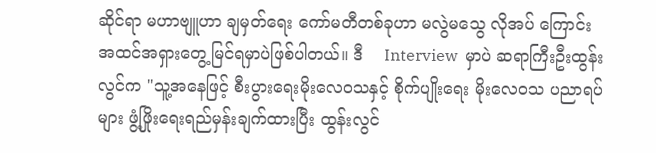ဆိုင်ရာ မဟာဗျူဟာ ချမှတ်ရေး ကော်မတီတစ်ခုဟာ မလွဲမသွေ လိုအပ် ကြောင်းအထင်အရှားတွေ့မြင်ရမှာပဲဖြစ်ပါတယ်။ ဒီ    Interview  မှာပဲ ဆရာကြီးဦးထွန်းလွင်က "သူ့အနေဖြင့် စီးပွားရေးမိုးလေဝသနှင့် စိုက်ပျိုးရေး မိုးလေဝသ ပညာရပ်များ ဖွံ့ဖြိုးရေးရည်မှန်းချက်ထားပြီး ထွန်းလွင်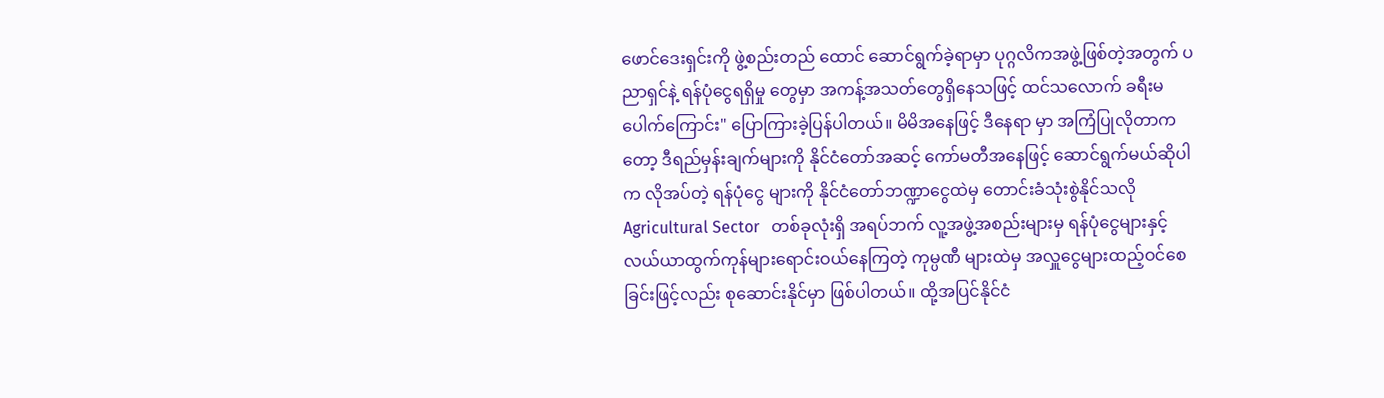ဖောင်ဒေးရှင်းကို ဖွဲ့စည်းတည် ထောင် ဆောင်ရွက်ခဲ့ရာမှာ ပုဂ္ဂလိကအဖွဲ့ဖြစ်တဲ့အတွက် ပညာရှင်နဲ့ ရန်ပုံငွေရရှိမှု တွေမှာ အကန့်အသတ်တွေရှိနေသဖြင့် ထင်သလောက် ခရီးမပေါက်ကြောင်း" ပြောကြားခဲ့ပြန်ပါတယ်။ မိမိအနေဖြင့် ဒီနေရာ မှာ အကြံပြုလိုတာကတော့ ဒီရည်မှန်းချက်များကို နိုင်ငံတော်အဆင့် ကော်မတီအနေဖြင့် ဆောင်ရွက်မယ်ဆိုပါက လိုအပ်တဲ့ ရန်ပုံငွေ များကို နိုင်ငံတော်ဘဏ္ဍာငွေထဲမှ တောင်းခံသုံးစွဲနိုင်သလို Agricultural Sector   တစ်ခုလုံးရှိ အရပ်ဘက် လူ့အဖွဲ့အစည်းများမှ ရန်ပုံငွေများနှင့် လယ်ယာထွက်ကုန်များရောင်းဝယ်နေကြတဲ့ ကုမ္ပဏီ များထဲမှ အလှူငွေများထည့်ဝင်စေခြင်းဖြင့်လည်း စုဆောင်းနိုင်မှာ ဖြစ်ပါတယ်။ ထို့အပြင်နိုင်ငံ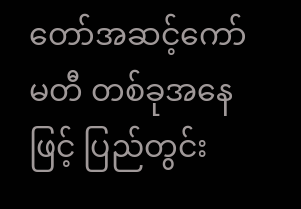တော်အဆင့်ကော်မတီ တစ်ခုအနေဖြင့် ပြည်တွင်း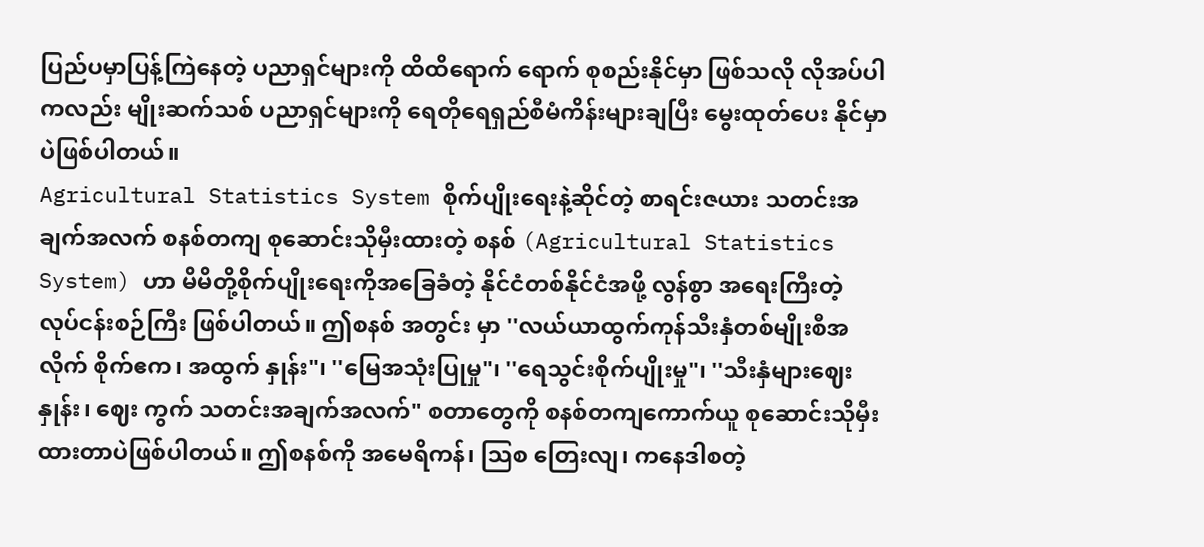ပြည်ပမှာပြန့်ကြဲနေတဲ့ ပညာရှင်များကို ထိထိရောက် ရောက် စုစည်းနိုင်မှာ ဖြစ်သလို လိုအပ်ပါကလည်း မျိုးဆက်သစ် ပညာရှင်များကို ရေတိုရေရှည်စီမံကိန်းများချပြီး မွေးထုတ်ပေး နိုင်မှာ ပဲဖြစ်ပါတယ်။
Agricultural Statistics System စိုက်ပျိုးရေးနဲ့ဆိုင်တဲ့ စာရင်းဇယား သတင်းအချက်အလက် စနစ်တကျ စုဆောင်းသိုမှီးထားတဲ့ စနစ် (Agricultural Statistics System) ဟာ မိမိတို့စိုက်ပျိုးရေးကိုအခြေခံတဲ့ နိုင်ငံတစ်နိုင်ငံအဖို့ လွန်စွာ အရေးကြီးတဲ့ လုပ်ငန်းစဉ်ကြီး ဖြစ်ပါတယ်။ ဤစနစ် အတွင်း မှာ ''လယ်ယာထွက်ကုန်သီးနှံတစ်မျိုးစီအလိုက် စိုက်ဧက၊ အထွက် နှုန်း"၊ ''မြေအသုံးပြုမှု"၊ ''ရေသွင်းစိုက်ပျိုးမှု"၊ ''သီးနှံများဈေးနှုန်း၊ ဈေး ကွက် သတင်းအချက်အလက်" စတာတွေကို စနစ်တကျကောက်ယူ စုဆောင်းသိုမှီးထားတာပဲဖြစ်ပါတယ်။ ဤစနစ်ကို အမေရိကန်၊ သြစ တြေးလျ၊ ကနေဒါစတဲ့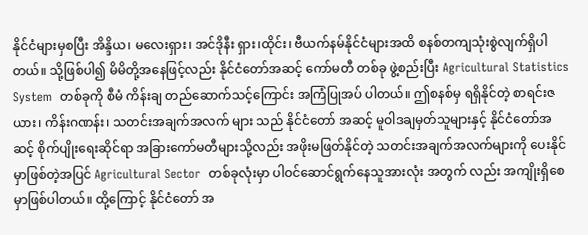နိုင်ငံများမှစပြီး အိန္ဒိယ၊ မလေးရှား၊ အင်ဒိုနီး ရှား၊ထိုင်း၊ ဗီယက်နမ်နိုင်ငံများအထိ စနစ်တကျသုံးစွဲလျက်ရှိပါတယ်။ သို့ဖြစ်ပါ၍ မိမိတို့အနေဖြင့်လည်း နိုင်ငံတော်အဆင့် ကော်မတီ တစ်ခု ဖွဲ့စည်းပြီး Agricultural Statistics System  တစ်ခုကို စီမံ ကိန်းချ တည်ဆောက်သင့်ကြောင်း အကြံပြုအပ် ပါတယ်။ ဤစနစ်မှ ရရှိနိုင်တဲ့ စာရင်းဇယား၊ ကိန်းဂဏန်း၊ သတင်းအချက်အလက် များ သည် နိုင်ငံတော် အဆင့် မူဝါဒချမှတ်သူများနှင့် နိုင်ငံတော်အဆင့် စိုက်ပျိုးရေးဆိုင်ရာ အခြားကော်မတီများသို့လည်း အဖိုးမဖြတ်နိုင်တဲ့ သတင်းအချက်အလက်များကို ပေးနိုင်မှာဖြစ်တဲ့အပြင် Agricultural Sector  တစ်ခုလုံးမှာ ပါဝင်ဆောင်ရွက်နေသူအားလုံး အတွက် လည်း အကျိုးရှိစေမှာဖြစ်ပါတယ်။ ထို့ကြောင့် နိုင်ငံတော် အ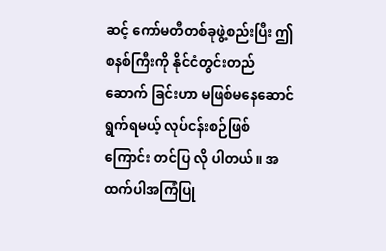ဆင့် ကော်မတီတစ်ခုဖွဲ့စည်းပြီး ဤစနစ်ကြီးကို နိုင်ငံတွင်းတည်ဆောက် ခြင်းဟာ မဖြစ်မနေဆောင်ရွက်ရမယ့် လုပ်ငန်းစဉ်ဖြစ်ကြောင်း တင်ပြ လို ပါတယ်။ အထက်ပါအကြံပြု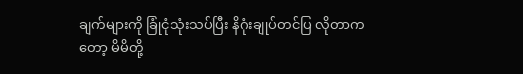ချက်များကို ခြုံငုံသုံးသပ်ပြီး နိဂုံးချုပ်တင်ပြ လိုတာကတော့ မိမိတို့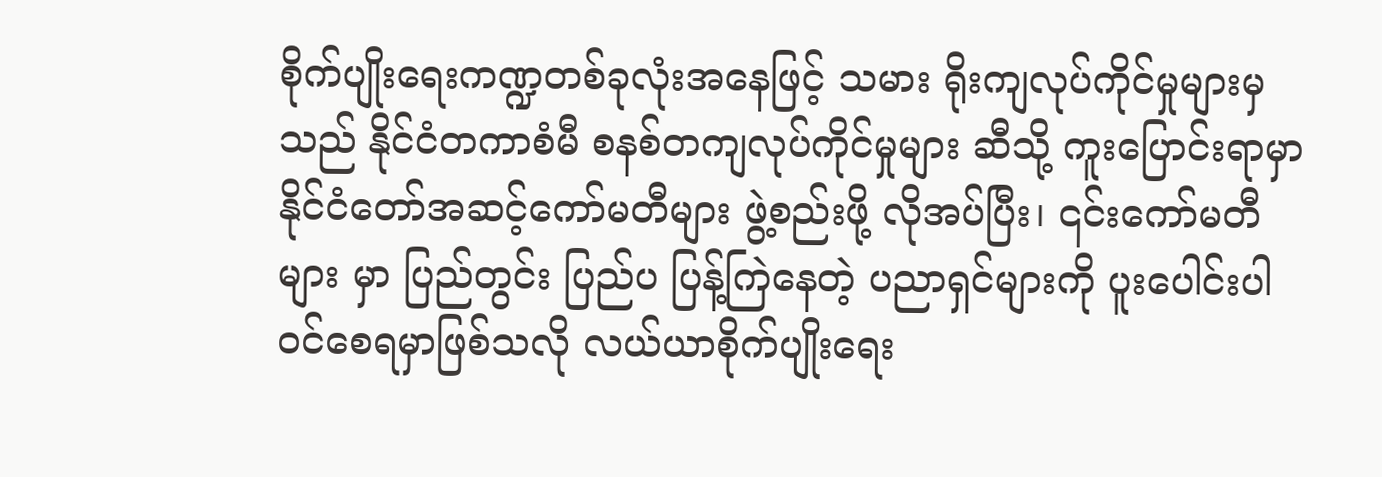စိုက်ပျိုးရေးကဏ္ဍတစ်ခုလုံးအနေဖြင့် သမား ရိုးကျလုပ်ကိုင်မှုများမှသည် နိုင်ငံတကာစံမီ စနစ်တကျလုပ်ကိုင်မှုများ ဆီသို့ ကူးပြောင်းရာမှာ နိုင်ငံတော်အဆင့်ကော်မတီများ ဖွဲ့စည်းဖို့ လိုအပ်ပြီး၊ ၎င်းကော်မတီများ မှာ ပြည်တွင်း ပြည်ပ ပြန့်ကြဲနေတဲ့ ပညာရှင်များကို ပူးပေါင်းပါဝင်စေရမှာဖြစ်သလို လယ်ယာစိုက်ပျိုးရေး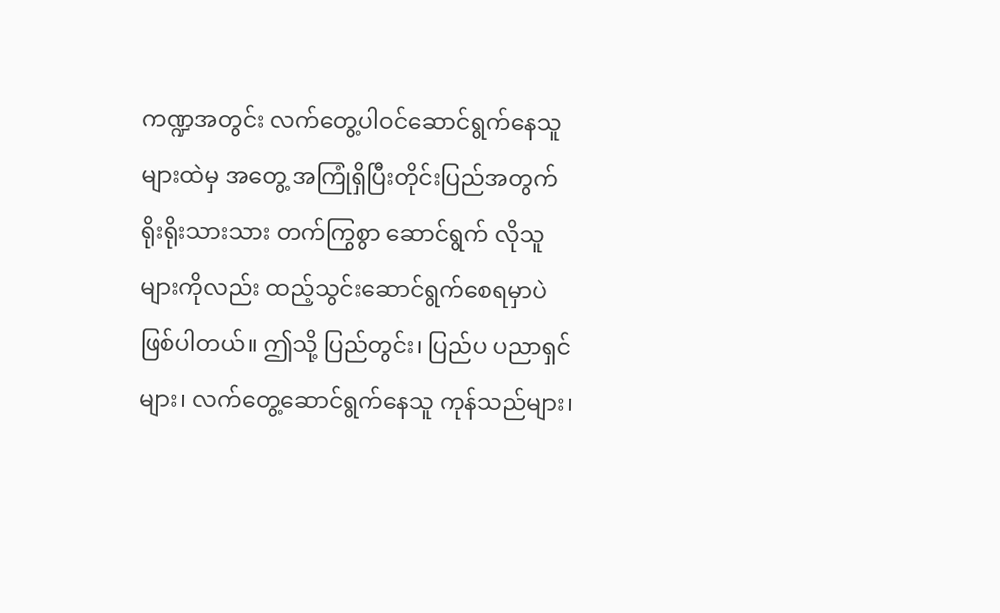ကဏ္ဍအတွင်း လက်တွေ့ပါဝင်ဆောင်ရွက်နေသူများထဲမှ အတွေ့ အကြုံရှိပြီးတိုင်းပြည်အတွက် ရိုးရိုးသားသား တက်ကြွစွာ ဆောင်ရွက် လိုသူများကိုလည်း ထည့်သွင်းဆောင်ရွက်စေရမှာပဲ ဖြစ်ပါတယ်။ ဤသို့ ပြည်တွင်း၊ ပြည်ပ ပညာရှင်များ၊ လက်တွေ့ဆောင်ရွက်နေသူ ကုန်သည်များ၊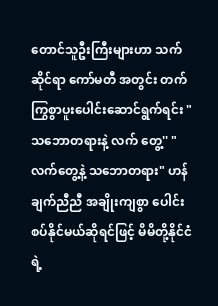တောင်သူဦးကြီးများဟာ သက်ဆိုင်ရာ ကော်မတီ အတွင်း တက်ကြွစွာပူးပေါင်းဆောင်ရွက်ရင်း "သဘောတရားနဲ့ လက် တွေ့'' "လက်တွေ့နဲ့ သဘောတရား" ဟန်ချက်ညီညီ အချိုးကျစွာ ပေါင်းစပ်နိုင်မယ်ဆိုရင်ဖြင့် မိမိတို့နိုင်ငံရဲ့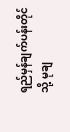ရည်မှန်ချက်ပန်းတိုင်သို့ မုချ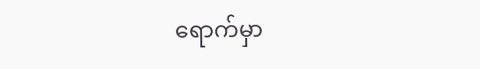ရောက်မှာ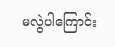မလွဲပါကြောင်း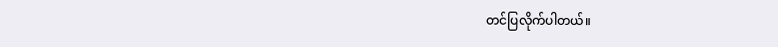တင်ပြလိုက်ပါတယ်။